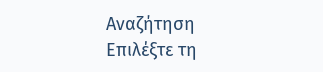Αναζήτηση
Επιλέξτε τη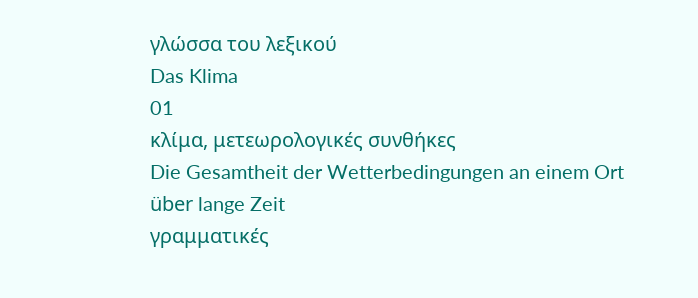γλώσσα του λεξικού
Das Klima
01
κλίμα, μετεωρολογικές συνθήκες
Die Gesamtheit der Wetterbedingungen an einem Ort über lange Zeit
γραμματικές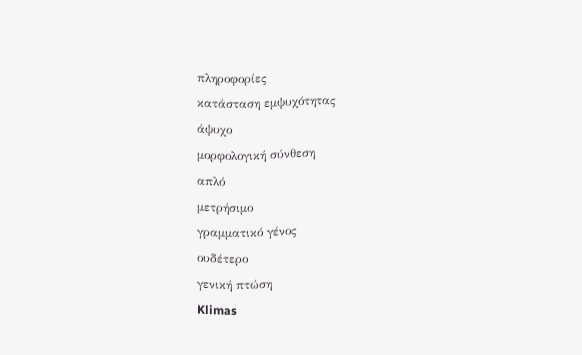πληροφορίες
κατάσταση εμψυχότητας
άψυχο
μορφολογική σύνθεση
απλό
μετρήσιμο
γραμματικό γένος
ουδέτερο
γενική πτώση
Klimas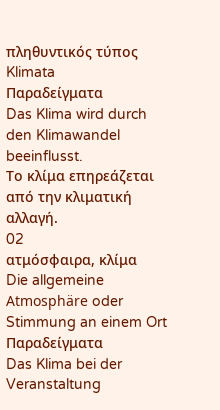πληθυντικός τύπος
Klimata
Παραδείγματα
Das Klima wird durch den Klimawandel beeinflusst.
Το κλίμα επηρεάζεται από την κλιματική αλλαγή.
02
ατμόσφαιρα, κλίμα
Die allgemeine Atmosphäre oder Stimmung an einem Ort
Παραδείγματα
Das Klima bei der Veranstaltung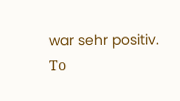war sehr positiv.
Το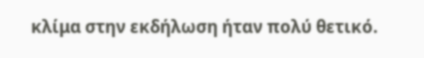κλίμα στην εκδήλωση ήταν πολύ θετικό.